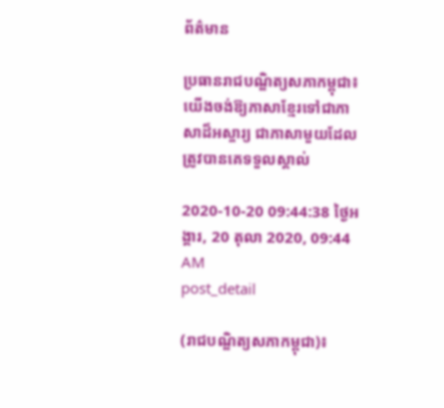ព័ត៌មាន

ប្រធានរាជបណ្ឌិត្យសភាកម្ពុជា៖ យើងចង់ឱ្យភាសាខ្មែរទៅជាភាសាដ៏អស្ចារ្យ ជាភាសាមួយដែលត្រូវបានគេទទួលស្គាល់

2020-10-20 09:44:38 ថ្ងៃអង្គារ, 20 តុលា 2020, 09:44 AM
post_detail

(រាជបណ្ឌិត្យសភាកម្ពុជា)៖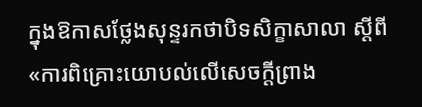ក្នុងឱកាសថ្លែងសុន្ទរកថាបិទសិក្ខាសាលា ស្ដីពី «ការពិគ្រោះយោបល់លើសេចក្ដីព្រាង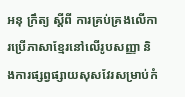អនុ ក្រឹត្យ ស្ដីពី ការគ្រប់គ្រងលើការប្រើភាសាខ្មែរនៅលើរូបសញ្ញា និងការផ្សព្វផ្សាយសុសវែរសម្រាប់កំ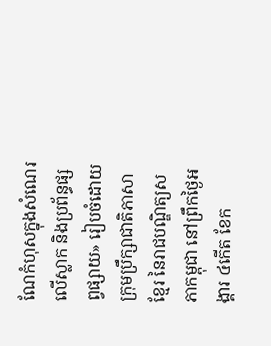ណែកំហុសក្នុងសំណេរលើស្លាក និងប្រព័ន្ធផ្សព្វផ្សាយ» រៀបចំដោយក្រុមប្រឹក្សាជាតិភាសាខ្មែរ នៃរាជបណ្ឌិត្យសភាកម្ពុជា នៅព្រឹកថ្ងៃអង្គារ ៤កើត ខែក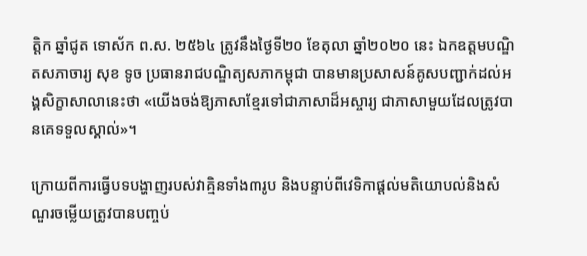ត្ដិក ឆ្នាំជូត ទោស័ក ព.ស. ២៥៦៤ ត្រូវនឹងថ្ងៃទី២០ ខែតុលា ឆ្នាំ២០២០ នេះ ឯកឧត្ដមបណ្ឌិតសភាចារ្យ សុខ ទូច ប្រធានរាជបណ្ឌិត្យសភាកម្ពុជា បានមានប្រសាសន៍គូសបញ្ជាក់ដល់អង្គសិក្ខាសាលានេះថា «យើងចង់ឱ្យភាសាខ្មែរទៅជាភាសាដ៏អស្ចារ្យ ជាភាសាមួយដែលត្រូវបានគេទទួលស្គាល់»។

ក្រោយពីការធ្វើបទបង្ហាញរបស់វាគ្មិនទាំង៣រូប និងបន្ទាប់ពីវេទិកាផ្ដល់មតិយោបល់និងសំណួរចម្លើយត្រូវបានបញ្ចប់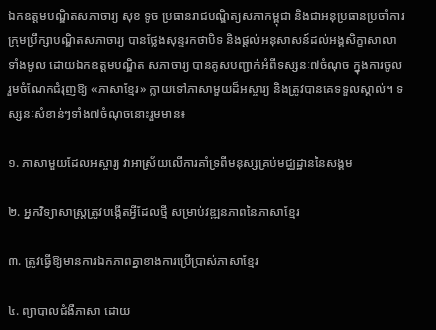ឯកឧត្ដមបណ្ឌិតសភាចារ្យ សុខ ទូច ប្រធានរាជបណ្ឌិត្យសភាកម្ពុជា និងជាអនុប្រធានប្រចាំការក្រុមប្រឹក្សាបណ្ឌិតសភាចារ្យ បានថ្លែងសុន្ទរកថាបិទ និងផ្ដល់អនុសាសន៍ដល់អង្គសិក្ខាសាលាទាំងមូល ដោយឯកឧត្ដមបណ្ឌិត សភាចារ្យ បានគូសបញ្ជាក់អំពីទស្សនៈ៧ចំណុច ក្នុងការចូលរួមចំណែកជំរុញឱ្យ «ភាសាខ្មែរ» ក្លាយទៅភាសាមួយដ៏អស្ចារ្យ និងត្រូវបានគេទទួលស្គាល់។ ទស្សនៈសំខាន់ៗទាំង៧ចំណុចនោះរួមមាន៖

១. ភាសាមួយដែលអស្ចារ្យ វាអាស្រ័យលើការគាំទ្រពីមនុស្សគ្រប់មជ្ឈដ្ឋាននៃសង្គម

២. អ្នកវិទ្យាសាស្ត្រត្រូវបង្កើតអ្វីដែលថ្មី សម្រាប់វឌ្ឍនភាពនៃភាសាខ្មែរ

៣. ត្រូវធ្វើឱ្យមានការឯកភាពគ្នាខាងការប្រើប្រាស់ភាសាខ្មែរ

៤. ព្យាបាលជំងឺភាសា ដោយ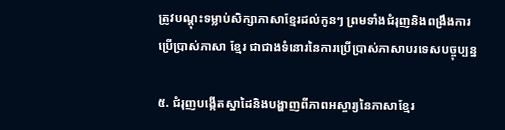ត្រូវបណ្ដុះទម្លាប់សិក្សាភាសាខ្មែរដល់កូនៗ ព្រមទាំងជំរុញនិងពង្រឹងការប្រើប្រាស់ភាសា ខ្មែរ ជាជាងទំនោរនៃការប្រើប្រាស់ភាសាបរទេសបច្ចុប្បន្ន

៥. ជំរុញបង្កើតស្នាដៃនិងបង្ហាញពីភាពអស្ចារ្យនៃភាសាខ្មែរ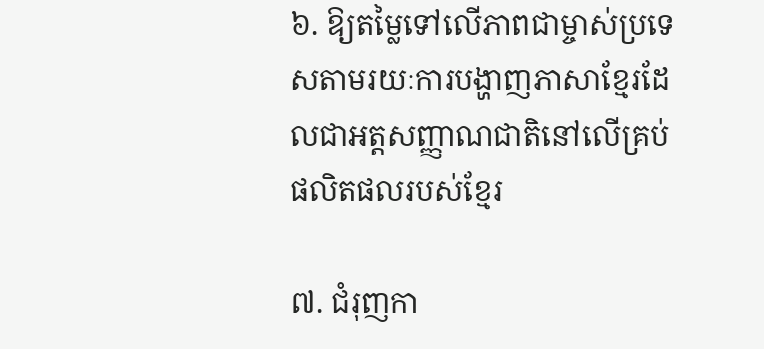៦. ឱ្យតម្លៃទៅលើភាពជាម្ចាស់ប្រទេសតាមរយៈការបង្ហាញភាសាខ្មែរដែលជាអត្តសញ្ញាណជាតិនៅលើគ្រប់ផលិតផលរបស់ខ្មែរ

៧. ជំរុញកា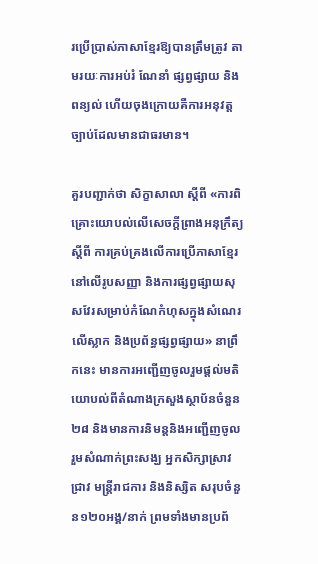រប្រើប្រាស់ភាសាខ្មែរឱ្យបានត្រឹមត្រូវ តាមរយៈការអប់រំ ណែនាំ ផ្សព្វផ្សាយ និងពន្យល់ ហើយចុងក្រោយគឺការអនុវត្តច្បាប់ដែលមានជាធរមាន។

គួរបញ្ជាក់ថា សិក្ខាសាលា ស្ដីពី «ការពិគ្រោះយោបល់លើសេចក្ដីព្រាងអនុក្រឹត្យ ស្ដីពី ការគ្រប់គ្រងលើការប្រើភាសាខ្មែរនៅលើរូបសញ្ញា និងការផ្សព្វផ្សាយសុសវែរសម្រាប់កំណែកំហុសក្នុងសំណេរលើស្លាក និងប្រព័ន្ធផ្សព្វផ្សាយ» នាព្រឹកនេះ មានការអញ្ជើញចូលរួមផ្ដល់មតិយោបល់ពីតំណាងក្រសួងស្ថាប័នចំនួន២៨ និងមានការនិមន្តនិងអញ្ជើញចូលរួមសំណាក់ព្រះសង្ឃ អ្នកសិក្សាស្រាវជ្រាវ មន្ត្រីរាជការ និងនិស្សិត សរុបចំនួន១២០អង្គ/នាក់ ព្រមទាំងមានប្រព័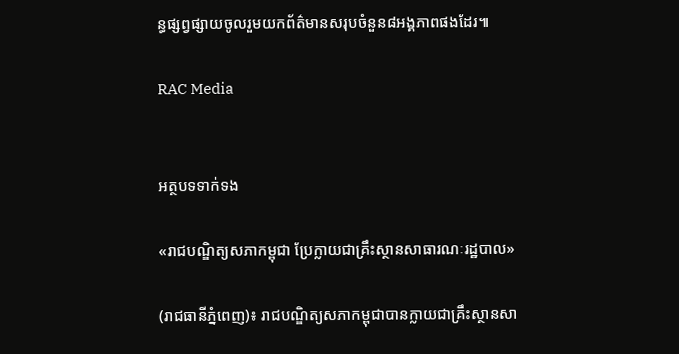ន្ធផ្សព្វផ្សាយចូលរួមយកព័ត៌មានសរុបចំនួន៨អង្គភាពផងដែរ៕

RAC Media


អត្ថបទទាក់ទង

«រាជបណ្ឌិត្យសភាកម្ពុជា ប្រែក្លាយជាគ្រឹះស្ថានសាធារណៈរដ្ឋបាល»

(រាជធានីភ្នំពេញ)៖ រាជបណ្ឌិត្យសភាកម្ពុជាបានក្លាយជាគ្រឹះស្ថានសា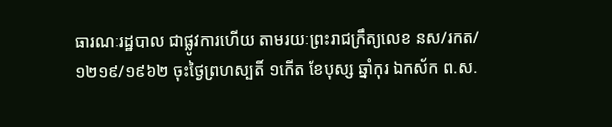ធារណៈរដ្ឋបាល ជាផ្លូវការហើយ តាមរយៈព្រះរាជក្រឹត្យលេខ នស/រកត/១២១៩/១៩៦២ ចុះថ្ងៃព្រហស្បតិ៍ ១កើត ខែបុស្ស ឆ្នាំកុរ ឯកស័ក ព.ស.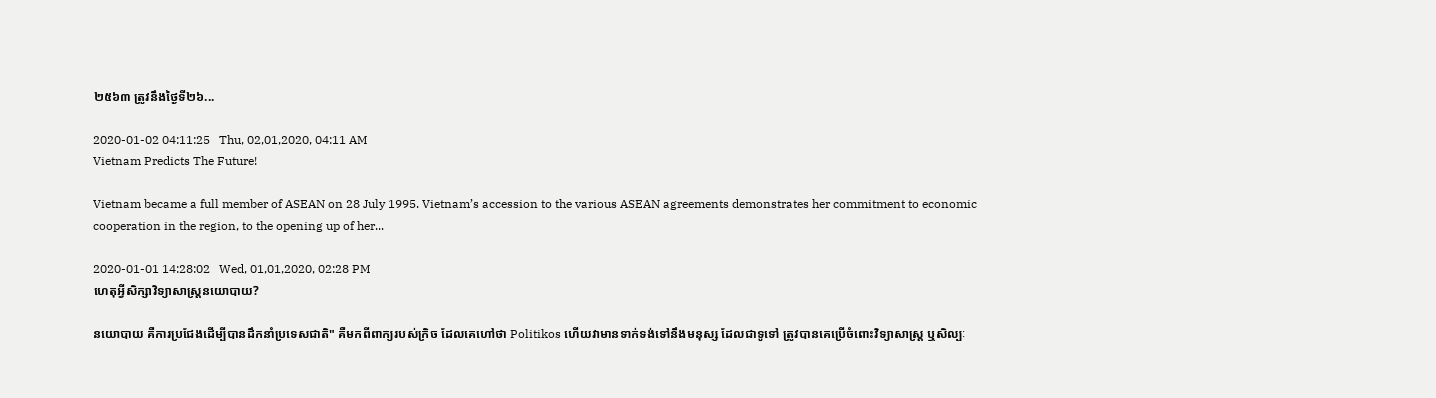២៥៦៣ ត្រូវនឹងថ្ងៃទី២៦...

2020-01-02 04:11:25   Thu, 02,01,2020, 04:11 AM
Vietnam Predicts The Future!

Vietnam became a full member of ASEAN on 28 July 1995. Vietnam’s accession to the various ASEAN agreements demonstrates her commitment to economic cooperation in the region, to the opening up of her...

2020-01-01 14:28:02   Wed, 01,01,2020, 02:28 PM
ហេតុអ្វីសិក្សាវិទ្យាសាស្ត្រនយោបាយ?

នយោបាយ គឺការប្រជែងដើម្បីបានដឹកនាំប្រទេសជាតិ" គឺមកពីពាក្យរបស់ក្រិច ដែលគេហៅថា Politikos ហើយវាមានទាក់ទង់ទៅនឹងមនុស្ស ដែលជាទូទៅ ត្រូវបានគេប្រើចំពោះវិទ្យាសាស្ត្រ ឬសិល្បៈ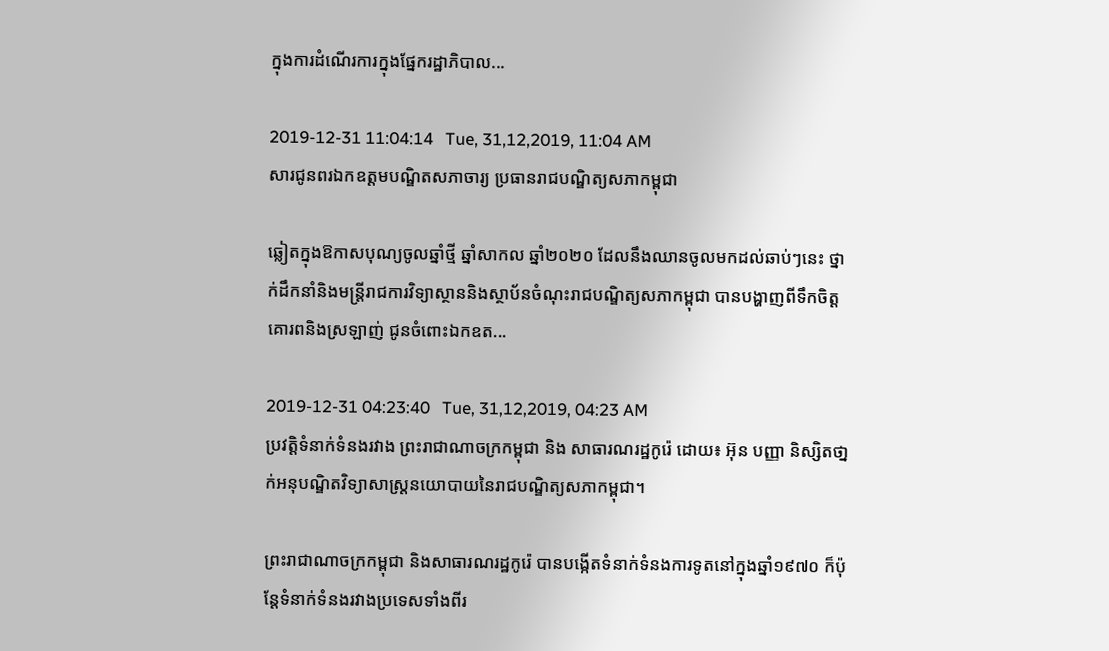ក្នុងការដំណើរការក្នុងផ្នែករដ្ឋាភិបាល...

2019-12-31 11:04:14   Tue, 31,12,2019, 11:04 AM
សារជូនពរឯកឧត្តមបណ្ឌិតសភាចារ្យ ប្រធានរាជបណ្ឌិត្យសភាកម្ពុជា

ឆ្លៀតក្នុងឱកាសបុណ្យចូលឆ្នាំថ្មី ឆ្នាំសាកល ឆ្នាំ២០២០ ដែលនឹងឈានចូលមកដល់ឆាប់ៗនេះ ថ្នាក់ដឹកនាំនិងមន្ត្រីរាជការវិទ្យាស្ថាននិងស្ថាប័នចំណុះរាជបណ្ឌិត្យសភាកម្ពុជា បានបង្ហាញពីទឹកចិត្តគោរពនិងស្រឡាញ់ ជូនចំពោះឯកឧត...

2019-12-31 04:23:40   Tue, 31,12,2019, 04:23 AM
ប្រវត្តិទំនាក់ទំនងរវាង ព្រះរាជាណាចក្រកម្ពុជា និង សាធារណរដ្ឋកូរ៉េ ដោយ៖ អ៊ុន បញ្ញា និស្សិតថា្នក់អនុបណ្ឌិតវិទ្យាសាស្ត្រនយោបាយនៃរាជបណ្ឌិត្យសភាកម្ពុជា។

ព្រះរាជាណាចក្រកម្ពុជា និងសាធារណរដ្ឋកូរ៉េ បានបង្កើតទំនាក់ទំនងការទូតនៅក្នុងឆ្នាំ១៩៧០ ក៏ប៉ុន្តែទំនាក់ទំនងរវាងប្រទេសទាំងពីរ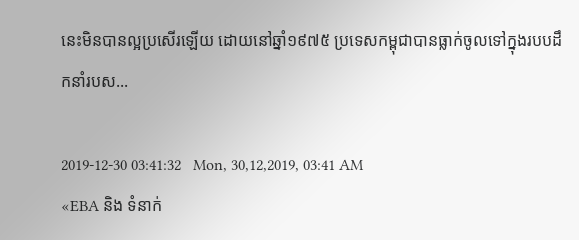នេះមិនបានល្អប្រសើរឡើយ ដោយនៅឆ្នាំ១៩៧៥ ប្រទេសកម្ពុជាបានធ្លាក់ចូលទៅក្នុងរបបដឹកនាំរបស...

2019-12-30 03:41:32   Mon, 30,12,2019, 03:41 AM
«EBA និង ទំនាក់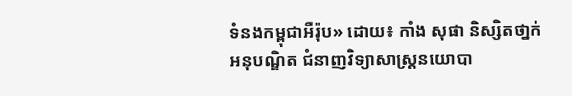ទំនងកម្ពុជាអឺរ៉ុប» ដោយ៖ កាំង សុផា និស្សិតថា្នក់អនុបណ្ឌិត ជំនាញវិទ្យាសាស្រ្តនយោបា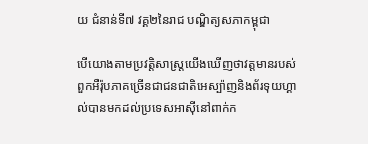យ ជំនាន់ទី៧ វគ្គ២នៃរាជ បណ្ឌិត្យសភាកម្ពុជា

បើយោងតាមប្រវត្តិសាស្រ្តយើងឃើញថាវត្តមានរបស់ពួកអឺរ៉ុបភាគច្រើនជាជនជាតិអេស្ប៉ាញនិងព័រទុយហ្គាល់បានមកដល់ប្រទេសអាស៊ីនៅពាក់ក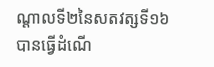ណ្តាលទី២នៃសតវត្សទី១៦ បានធ្វើដំណើ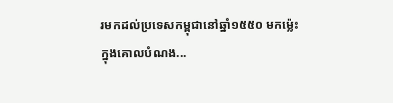រមកដល់ប្រទេសកម្ពុជានៅឆ្នាំ១៥៥០ មកម្ល៉េះ ក្នុងគោលបំណង...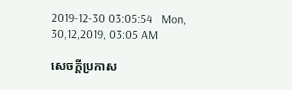2019-12-30 03:05:54   Mon, 30,12,2019, 03:05 AM

សេចក្តីប្រកាស